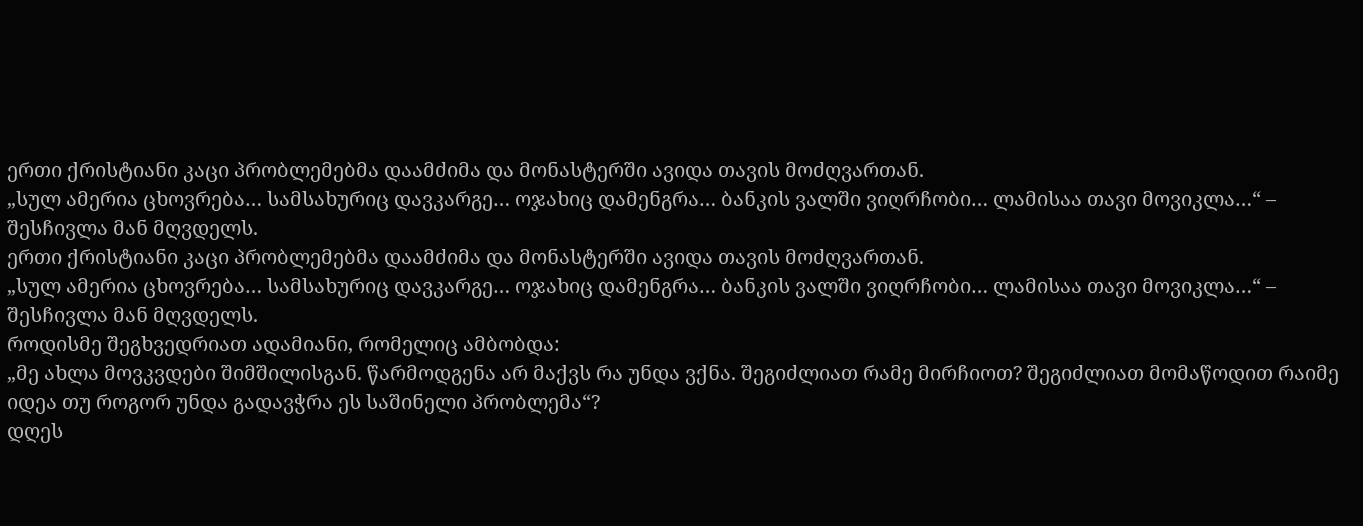ერთი ქრისტიანი კაცი პრობლემებმა დაამძიმა და მონასტერში ავიდა თავის მოძღვართან.
„სულ ამერია ცხოვრება… სამსახურიც დავკარგე… ოჯახიც დამენგრა… ბანკის ვალში ვიღრჩობი… ლამისაა თავი მოვიკლა…“ – შესჩივლა მან მღვდელს.
ერთი ქრისტიანი კაცი პრობლემებმა დაამძიმა და მონასტერში ავიდა თავის მოძღვართან.
„სულ ამერია ცხოვრება… სამსახურიც დავკარგე… ოჯახიც დამენგრა… ბანკის ვალში ვიღრჩობი… ლამისაა თავი მოვიკლა…“ – შესჩივლა მან მღვდელს.
როდისმე შეგხვედრიათ ადამიანი, რომელიც ამბობდა:
„მე ახლა მოვკვდები შიმშილისგან. წარმოდგენა არ მაქვს რა უნდა ვქნა. შეგიძლიათ რამე მირჩიოთ? შეგიძლიათ მომაწოდით რაიმე იდეა თუ როგორ უნდა გადავჭრა ეს საშინელი პრობლემა“?
დღეს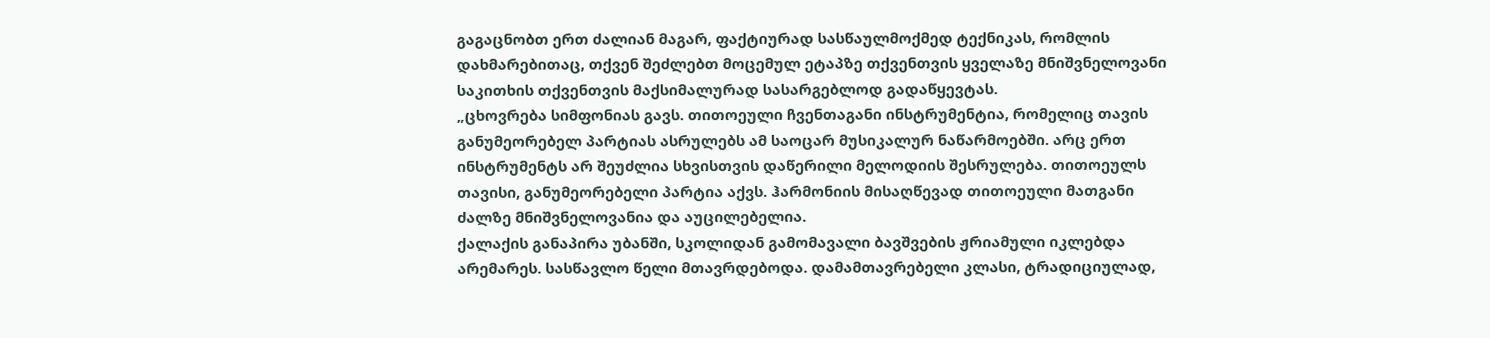გაგაცნობთ ერთ ძალიან მაგარ, ფაქტიურად სასწაულმოქმედ ტექნიკას, რომლის დახმარებითაც, თქვენ შეძლებთ მოცემულ ეტაპზე თქვენთვის ყველაზე მნიშვნელოვანი საკითხის თქვენთვის მაქსიმალურად სასარგებლოდ გადაწყევტას.
„ცხოვრება სიმფონიას გავს. თითოეული ჩვენთაგანი ინსტრუმენტია, რომელიც თავის განუმეორებელ პარტიას ასრულებს ამ საოცარ მუსიკალურ ნაწარმოებში. არც ერთ ინსტრუმენტს არ შეუძლია სხვისთვის დაწერილი მელოდიის შესრულება. თითოეულს თავისი, განუმეორებელი პარტია აქვს. ჰარმონიის მისაღწევად თითოეული მათგანი ძალზე მნიშვნელოვანია და აუცილებელია.
ქალაქის განაპირა უბანში, სკოლიდან გამომავალი ბავშვების ჟრიამული იკლებდა არემარეს. სასწავლო წელი მთავრდებოდა. დამამთავრებელი კლასი, ტრადიციულად,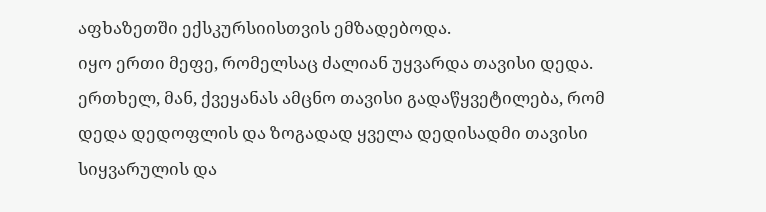აფხაზეთში ექსკურსიისთვის ემზადებოდა.
იყო ერთი მეფე, რომელსაც ძალიან უყვარდა თავისი დედა. ერთხელ, მან, ქვეყანას ამცნო თავისი გადაწყვეტილება, რომ დედა დედოფლის და ზოგადად ყველა დედისადმი თავისი სიყვარულის და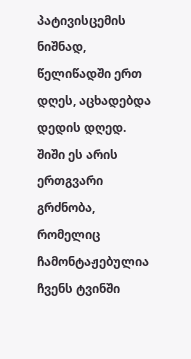პატივისცემის ნიშნად, წელიწადში ერთ დღეს, აცხადებდა დედის დღედ.
შიში ეს არის ერთგვარი გრძნობა, რომელიც ჩამონტაჟებულია ჩვენს ტვინში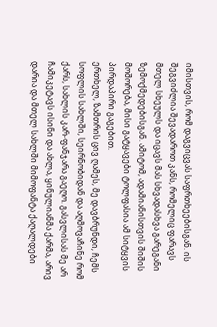იმისთვის, რომ დაგვიცვას საფრთხეებისგან. ის შეგვიძლია შევადაროთ კანს, რომელიც ფარავს მთელ სხეულს და იცავს მას სხვადასხვა გარეგანი ზემოქმედებისგან. ამიტომ, ადამიანისთვის შიშის მოშორება, მისი გატყავები ტოლფასია ამ სიტყვის პირდაპირი გაგებით.
ერთხელ, ზამთრის ცივ ღამეს, მე დავბრუნდი, ჩემს სოფლის სახლში, სეირნობიდან და აღმოვაჩინე რომ ქარს, სახლის კარ-ფანჯარა გაეღო. გასვლისას მე არ ჩამიკეტავს ისინი და ახლა, ყინულიანმა ქარმა, არივ დარია და მთელ სახლში მიმოფანტა ქაღალდები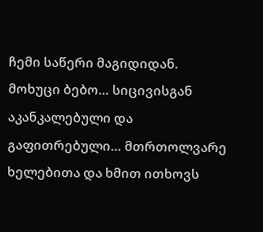ჩემი საწერი მაგიდიდან.
მოხუცი ბებო… სიცივისგან აკანკალებული და გაფითრებული… მთრთოლვარე ხელებითა და ხმით ითხოვს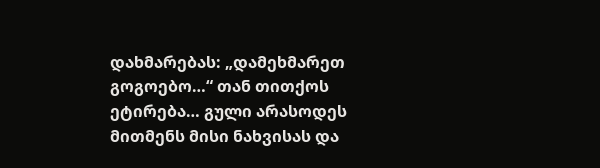დახმარებას: „დამეხმარეთ გოგოებო…“ თან თითქოს ეტირება… გული არასოდეს მითმენს მისი ნახვისას და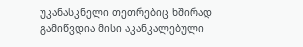უკანასკნელი თეთრებიც ხშირად გამიწვდია მისი აკანკალებული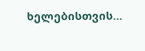ხელებისთვის…